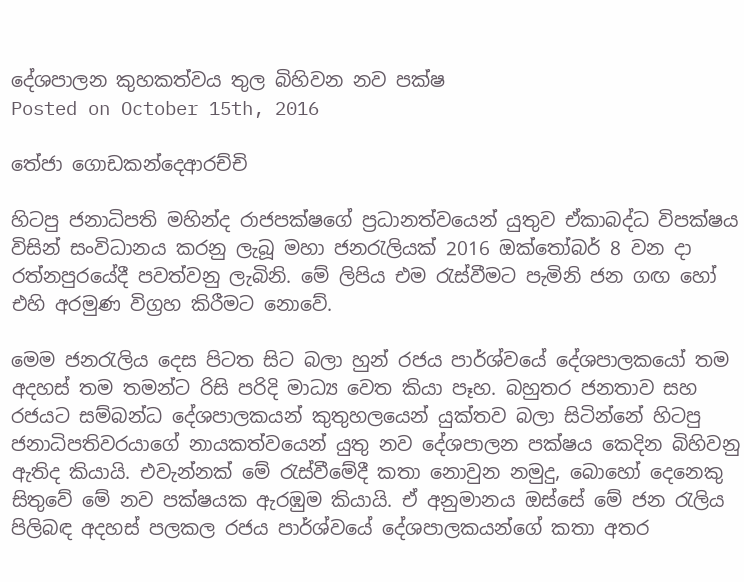දේශපාලන කුහකත්වය තුල බිහිවන නව පක්ෂ
Posted on October 15th, 2016

තේජා ගොඩකන්දෙආරච්චි

හිටපු ජනාධිපති මහින්ද රාජපක්ෂගේ ප්‍රධානත්වයෙන් යුතුව ඒකාබද්ධ විපක්ෂය විසින් සංවිධානය කරනු ලැබූ මහා ජනරැලියක් 2016 ඔක්තෝබර් 8 වන දා රත්නපුරයේදී පවත්වනු ලැබිනි. මේ ලිපිය එම රැස්වීමට පැමිනි ජන ගඟ හෝ එහි අරමුණ විග්‍රහ කිරීමට නොවේ.

මෙම ජනරැලිය දෙස පිටත සිට බලා හුන් රජය පාර්ශ්වයේ දේශපාලකයෝ තම අදහස් තම තමන්ට රිසි පරිදි මාධ්‍ය වෙත කියා පෑහ. බහුතර ජනතාව සහ රජයට සම්බන්ධ දේශපාලකයන් කුතුහලයෙන් යුක්තව බලා සිටින්නේ හිටපු ජනාධිපතිවරයාගේ නායකත්වයෙන් යුතු නව දේශපාලන පක්ෂය කෙදින බිහිවනු ඇතිද කියායි. එවැන්නක් මේ රැස්වීමේදී කතා නොවුන නමුදු, බොහෝ දෙනෙකු සිතුවේ මේ නව පක්ෂයක ඇරඹුම කියායි. ඒ අනුමානය ඔස්සේ මේ ජන රැලිය පිලිබඳ අදහස් පලකල රජය පාර්ශ්වයේ දේශපාලකයන්ගේ කතා අතර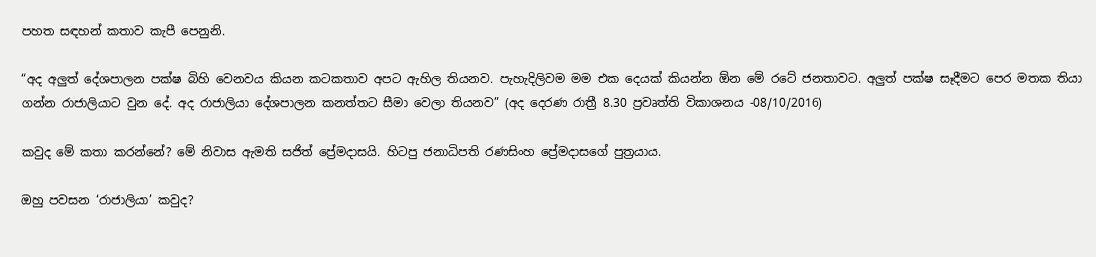පහත සඳහන් කතාව කැපී පෙනුනි.

“අද අලුත් දේශපාලන පක්ෂ බිහි වෙනවය කියන කටකතාව අපට ඇහිල තියනව. පැහැදිලිවම මම එක දෙයක් කියන්න ඕන මේ රටේ ජනතාවට. අලුත් පක්ෂ සෑදීමට පෙර මතක තියා ගන්න රාජාලියාට වුන දේ. අද රාජාලියා දේශපාලන කනත්තට සීමා වෙලා තියනව” (අද දෙරණ රාත්‍රී 8.30 ප්‍රවෘත්ති විකාශනය -08/10/2016)

කවුද මේ කතා කරන්නේ? මේ නිවාස ඇමති සජිත් ප්‍රේමදාසයි. හිටපු ජනාධිපති රණසිංහ ප්‍රේමදාසගේ පුත්‍රයාය.

ඔහු පවසන ‘රාජාලියා’ කවුද?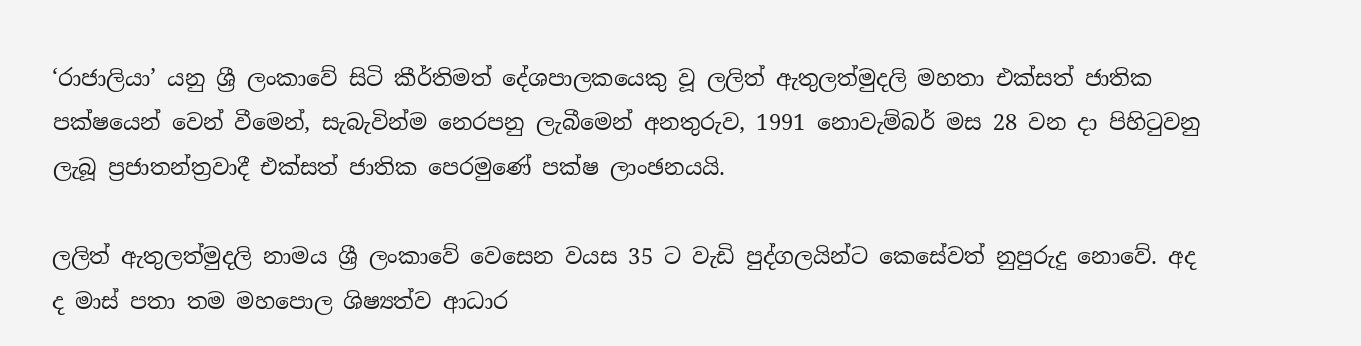‘රාජාලියා’ යනු ශ්‍රී ලංකාවේ සිටි කීර්තිමත් දේශපාලකයෙකු වූ ලලිත් ඇතුලත්මුදලි මහතා එක්සත් ජාතික පක්ෂයෙන් වෙන් වීමෙන්, සැබැවින්ම නෙරපනු ලැබීමෙන් අනතුරුව, 1991 නොවැම්බර් මස 28 වන දා පිහිටුවනු ලැබූ ප්‍රජාතන්ත්‍රවාදී එක්සත් ජාතික පෙරමුණේ පක්ෂ ලාංඡනයයි.

ලලිත් ඇතුලත්මුදලි නාමය ශ්‍රී ලංකාවේ වෙසෙන වයස 35 ට වැඩි පුද්ගලයින්ට කෙසේවත් නුපුරුදු නොවේ. අද ද මාස් පතා තම මහපොල ශිෂ්‍යත්ව ආධාර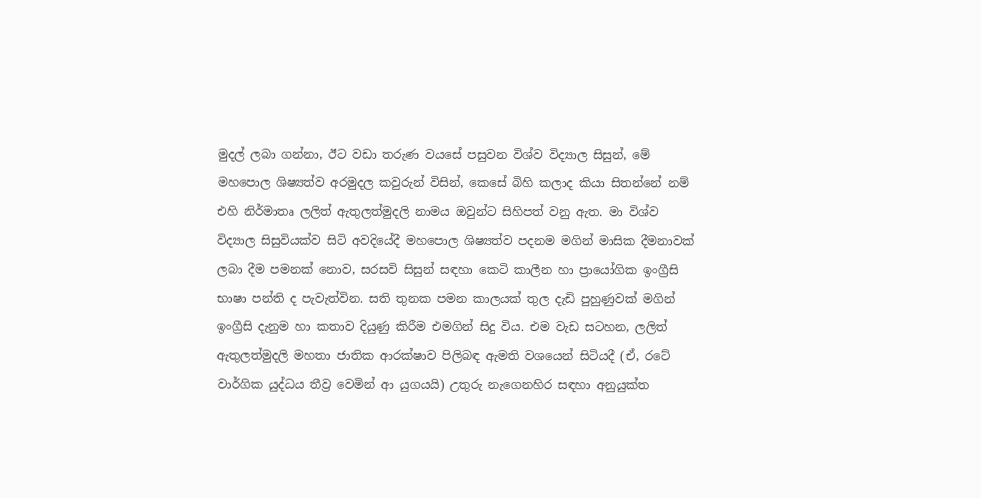මුදල් ලබා ගන්නා, ඊට වඩා තරුණ වයසේ පසුවන විශ්ව විද්‍යාල සිසුන්, මේ මහපොල ශිෂ්‍යත්ව අරමුදල කවුරුන් විසින්, කෙසේ බිහි කලාද කියා සිතන්නේ නම් එහි නිර්මාතෘ ලලිත් ඇතුලත්මුදලි නාමය ඔවුන්ට සිහිපත් වනු ඇත. මා විශ්ව විද්‍යාල සිසුවියක්ව සිටි අවදියේදී මහපොල ශිෂ්‍යත්ව පදනම මගින් මාසික දීමනාවක් ලබා දීම පමනක් නොව, සරසවි සිසුන් සඳහා කෙටි කාලීන හා ප්‍රායෝගික ඉංග්‍රීසි භාෂා පන්ති ද පැවැත්වින. සති තුනක පමන කාලයක් තුල දැඩි පුහුණුවක් මගින් ඉංග්‍රීසි දැනුම හා කතාව දියුණු කිරීම එමගින් සිදු විය. එම වැඩ සටහන, ලලිත් ඇතුලත්මුදලි මහතා ජාතික ආරක්ෂාව පිලිබඳ ඇමති වශයෙන් සිටියදී (ඒ, රටේ වාර්ගික යුද්ධය තීව්‍ර වෙමින් ආ යුගයයි) උතුරු නැගෙනහිර සඳහා අනුයුක්ත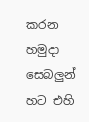කරන හමුදා සෙබලුන් හට එහි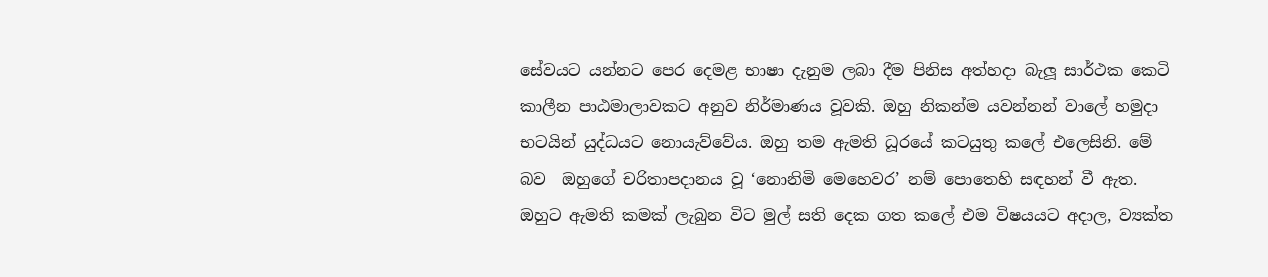සේවයට යන්නට පෙර දෙමළ භාෂා දැනුම ලබා දීම පිනිස අත්හදා බැලූ සාර්ථක කෙටි කාලීන පාඨමාලාවකට අනුව නිර්මාණය වූවකි. ඔහු නිකන්ම යවන්නන් වාලේ හමුදා භටයින් යුද්ධයට නොයැව්වේය. ඔහු තම ඇමති ධූරයේ කටයුතු කලේ එලෙසිනි. මේ බව  ඔහුගේ චරිතාපදානය වූ ‘නොනිමි මෙහෙවර’ නම් පොතෙහි සඳහන් වී ඇත. ඔහුට ඇමති කමක් ලැබුන විට මුල් සති දෙක ගත කලේ එම විෂයයට අදාල, ව්‍යක්ත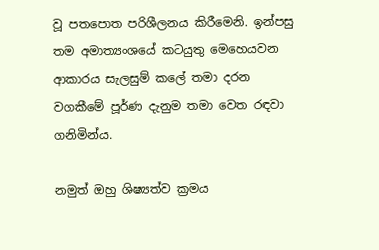වූ පතපොත පරිශීලනය කිරීමෙනි. ඉන්පසු තම අමාත්‍යංශයේ කටයුතු මෙහෙයවන ආකාරය සැලසුම් කලේ තමා දරන වගකීමේ පූර්ණ දැනුම තමා වෙත රඳවා ගනිමින්ය.

නමුත් ඔහු ශිෂ්‍යත්ව ක්‍රමය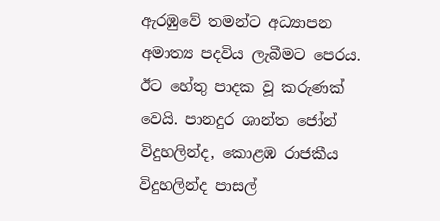ඇරඹුවේ තමන්ට අධ්‍යාපන අමාත්‍ය පදවිය ලැබීමට පෙරය. ඊට හේතු පාදක වූ කරුණක් වෙයි. පානදුර ශාන්ත ජෝන් විදුහලින්ද, කොළඹ රාජකීය විදුහලින්ද පාසල්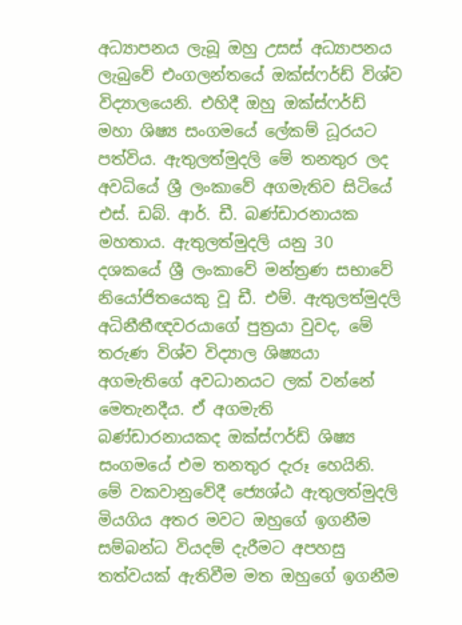අධ්‍යාපනය ලැබූ ඔහු උසස් අධ්‍යාපනය ලැබුවේ එංගලන්තයේ ඔක්ස්ෆර්ඩ් විශ්ව විද්‍යාලයෙනි. එහිදී ඔහු ඔක්ස්ෆර්ඩ් මහා ශිෂ්‍ය සංගමයේ ලේකම් ධූරයට පත්විය. ඇතුලත්මුදලි මේ තනතුර ලද අවධියේ ශ්‍රී ලංකාවේ අගමැතිව සිටියේ එස්. ඩබ්. ආර්. ඩී. බණ්ඩාරනායක මහතාය. ඇතුලත්මුදලි යනු 30 දශකයේ ශ්‍රී ලංකාවේ මන්ත්‍රණ සභාවේ නියෝජිතයෙකු වූ ඩී. එම්. ඇතුලත්මුදලි අධිනීතීඥවරයාගේ පුත්‍රයා වුවද, මේ තරුණ විශ්ව විද්‍යාල ශිෂ්‍යයා අගමැතිගේ අවධානයට ලක් වන්නේ මෙතැනදීය. ඒ අගමැති බණ්ඩාරනායකද ඔක්ස්ෆර්ඩ් ශිෂ්‍ය සංගමයේ එම තනතුර දැරූ හෙයිනි. මේ වකවානුවේදී ජ්‍යෙශ්ඨ ඇතුලත්මුදලි මියගිය අතර මවට ඔහුගේ ඉගනීම සම්බන්ධ වියදම් දැරීමට අපහසු තත්වයක් ඇතිවීම මත ඔහුගේ ඉගනීම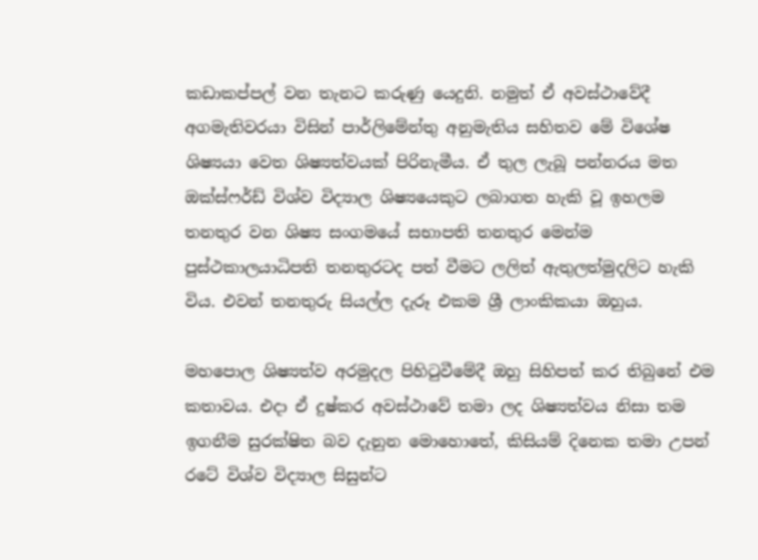කඩාකප්පල් වන තැනට කරුණු යෙදුනි. නමුත් ඒ අවස්ථාවේදී අගමැතිවරයා විසින් පාර්ලිමේන්තු අනුමැතිය සහිතව මේ විශේෂ ශිෂ්‍යයා වෙත ශිෂ්‍යත්වයක් පිරිනැමීය. ඒ තුල ලැබූ පන්නරය මත ඔක්ස්ෆර්ඩ් විශ්ව විද්‍යාල ශිෂ්‍යයෙකුට ලබාගත හැකි වූ ඉහලම තනතුර වන ශිෂ්‍ය සංගමයේ සභාපති තනතුර මෙන්ම පුස්ථකාලයාධිපති තනතුරටද පත් වීමට ලලිත් ඇතුලත්මුදලිට හැකි විය. එවන් තනතුරු සියල්ල දැරූ එකම ශ්‍රී ලාංකිකයා ඔහුය.

මහපොල ශිෂ්‍යත්ව අරමුදල පිහිටුවීමේදී ඔහු සිහිපත් කර තිබුනේ එම කතාවය. එදා ඒ දුෂ්කර අවස්ථාවේ තමා ලද ශිෂ්‍යත්වය නිසා තම ඉගනීම සුරක්ෂිත බව දැනුන මොහොතේ, කිසියම් දිනෙක තමා උපන් රටේ විශ්ව විද්‍යාල සිසුන්ට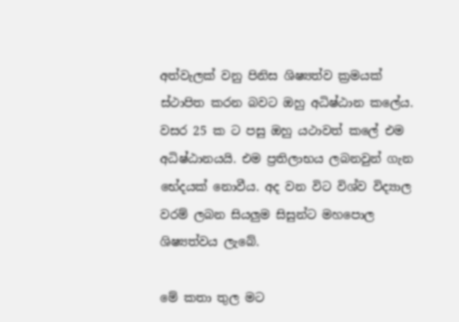අත්වැලක් වනු පිනිස ශිෂ්‍යත්ව ක්‍රමයක් ස්ථාපිත කරන බවට ඔහු අධිෂ්ඨාන කලේය. වසර 25 ක ට පසු ඔහු යථාවත් කලේ එම අධිෂ්ඨානයයි. එම ප්‍රතිලාභය ලබනවුන් ගැන භේදයක් නොවීය. අද වන විට විශ්ව විද්‍යාල වරම් ලබන සියලුම සිසුන්ට මහපොල ශිෂ්‍යත්වය ලැබේ.

මේ කතා තුල මට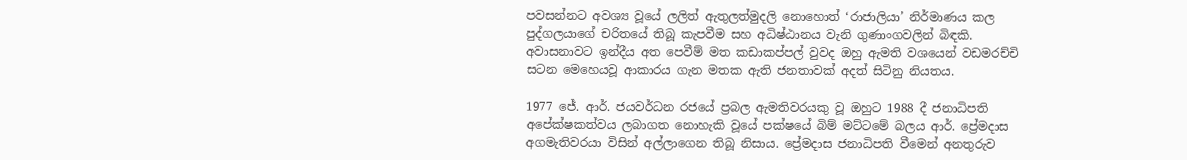පවසන්නට අවශ්‍ය වූයේ ලලිත් ඇතුලත්මුදලි නොහොත් ‘රාජාලියා’ නිර්මාණය කල පුද්ගලයාගේ චරිතයේ තිබූ කැපවීම සහ අධිෂ්ඨානය වැනි ගුණාංගවලින් බිඳකි. අවාසනාවට ඉන්දීය අත පෙවීම් මත කඩාකප්පල් වුවද ඔහු ඇමති වශයෙන් වඩමරච්චි සටන මෙහෙයවූ ආකාරය ගැන මතක ඇති ජනතාවක් අදත් සිටිනු නියතය.

1977 ජේ. ආර්. ජයවර්ධන රජයේ ප්‍රබල ඇමතිවරයකු වූ ඔහුට 1988 දී ජනාධිපති අපේක්ෂකත්වය ලබාගත නොහැකි වූයේ පක්ෂයේ බිම් මට්ටමේ බලය ආර්. ප්‍රේමදාස අගමැතිවරයා විසින් අල්ලාගෙන තිබූ නිසාය. ප්‍රේමදාස ජනාධිපති වීමෙන් අනතුරුව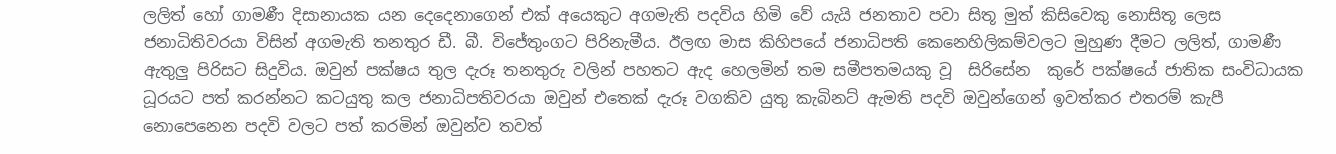ලලිත් හෝ ගාමණී දිසානායක යන දෙදෙනාගෙන් එක් අයෙකුට අගමැති පදවිය හිමි වේ යැයි ජනතාව පවා සිතූ මුත් කිසිවෙකු නොසිතූ ලෙස ජනාධිතිවරයා විසින් අගමැති තනතුර ඩී. බී. විජේතුංගට පිරිනැමීය. ඊලඟ මාස කිහිපයේ ජනාධිපති කෙනෙහිලිකම්වලට මුහුණ දීමට ලලිත්, ගාමණී ඇතුලු පිරිසට සිදුවිය. ඔවුන් පක්ෂය තුල දැරූ තනතුරු වලින් පහතට ඇද හෙලමින් තම සමීපතමයකු වූ  සිරිසේන  කුරේ පක්ෂයේ ජාතික සංවිධායක ධූරයට පත් කරන්නට කටයුතු කල ජනාධිපතිවරයා ඔවුන් එතෙක් දැරූ වගකිව යුතු කැබිනට් ඇමති පදවි ඔවුන්ගෙන් ඉවත්කර එතරම් කැපී නොපෙනෙන පදවි වලට පත් කරමින් ඔවුන්ව තවත්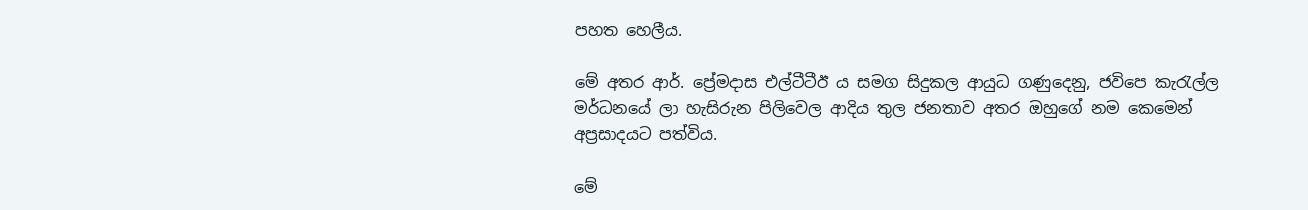පහත හෙලීය.

මේ අතර ආර්. ප්‍රේමදාස එල්ටීටීඊ ය සමග සිදුකල ආයුධ ගණුදෙනු, ජවිපෙ කැරැල්ල මර්ධනයේ ලා හැසිරුන පිලිවෙල ආදිය තුල ජනතාව අතර ඔහුගේ නම කෙමෙන් අප්‍රසාදයට පත්විය.

මේ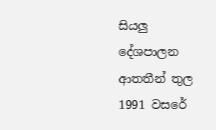සියලු දේශපාලන ආතතීන් තුල 1991 වසරේ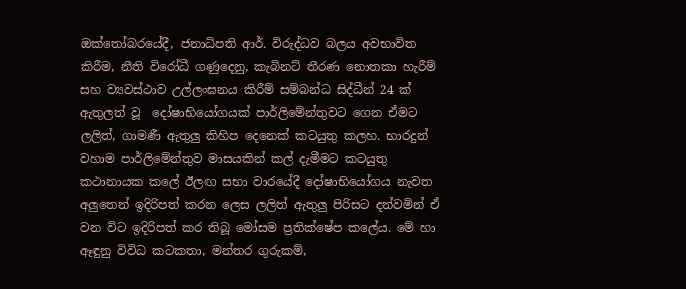ඔක්තෝබරයේදී, ජනාධිපති ආර්. විරුද්ධව බලය අවභාවිත කිරීම, නීති විරෝධී ගණුදෙනු, කැබිනට් තීරණ නොතකා හැරීම් සහ ව්‍යවස්ථාව උල්ලංඝනය කිරීම් සම්බන්ධ සිද්ධීන් 24 ක් ඇතුලත් වූ  දෝෂාභියෝගයක් පාර්ලිමේන්තුවට ගෙන ඒමට ලලිත්, ගාමණී ඇතුලු කිහිප දෙනෙක් කටයුතු කලහ. භාරදුන් වහාම පාර්ලිමේන්තුව මාසයකින් කල් දැමීමට කටයුතු කථානායක කලේ ඊලඟ සභා වාරයේදී දෝෂාභියෝගය නැවත අලුතෙන් ඉදිරිපත් කරන ලෙස ලලිත් ඇතුලු පිරිසට දන්වමින් ඒ වන විට ඉදිරිපත් කර තිබූ මෝසම ප්‍රතික්ෂේප කලේය. මේ හා ඈඳුනු විවිධ කටකතා, මන්තර ගුරුකම්,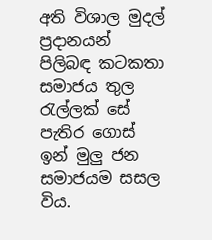අති විශාල මුදල් ප්‍රදානයන් පිලිබඳ කටකතා සමාජය තුල රැල්ලක් සේ පැතිර ගොස් ඉන් මුලු ජන සමාජයම සසල විය.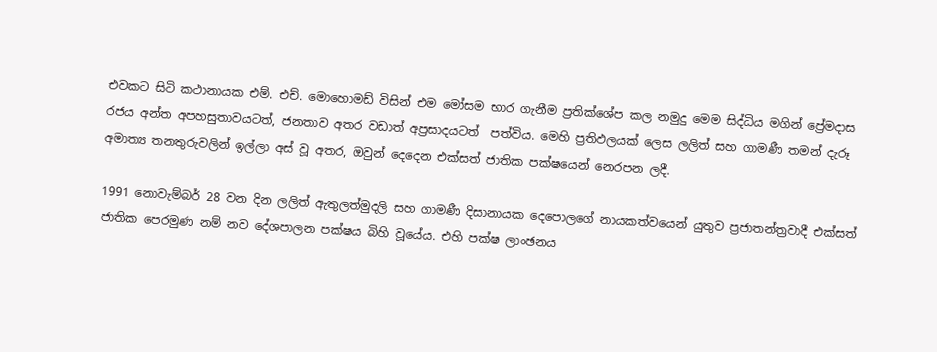එවකට සිටි කථානායක එම්. එච්. මොහොමඩ් විසින් එම මෝසම භාර ගැනීම ප්‍රතික්ශේප කල නමුදු මෙම සිද්ධිය මගින් ප්‍රේමදාස රජය අන්ත අපහසුතාවයටත්, ජනතාව අතර වඩාත් අප්‍රසාදයටත්  පත්විය. මෙහි ප්‍රතිඵලයක් ලෙස ලලිත් සහ ගාමණී තමන් දැරූ අමාත්‍ය තනතුරුවලින් ඉල්ලා අස් වූ අතර, ඔවුන් දෙදෙන එක්සත් ජාතික පක්ෂයෙන් නෙරපන ලදී.

1991 නොවැම්බර් 28 වන දින ලලිත් ඇතුලත්මුදලි සහ ගාමණී දිසානායක දෙපොලගේ නායකත්වයෙන් යුතුව ප්‍රජාතන්ත්‍රවාදී එක්සත් ජාතික පෙරමුණ නම් නව දේශපාලන පක්ෂය බිහි වූයේය. එහි පක්ෂ ලාංඡනය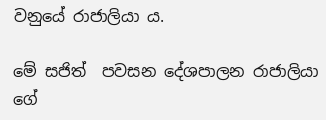වනුයේ රාජාලියා ය.

මේ සජිත්  පවසන දේශපාලන රාජාලියා ගේ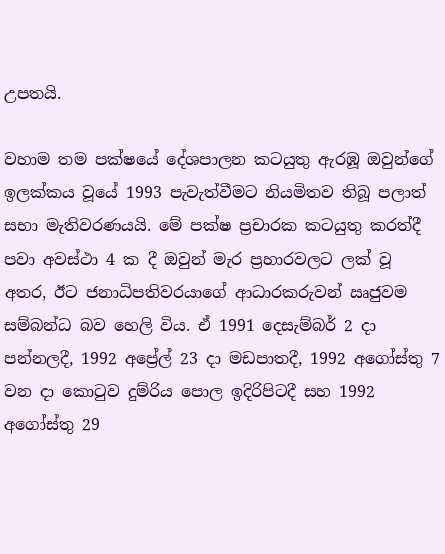උපතයි.

වහාම තම පක්ෂයේ දේශපාලන කටයුතු ඇරඹූ ඔවුන්ගේ ඉලක්කය වූයේ 1993 පැවැත්වීමට නියමිතව තිබූ පලාත් සභා මැතිවරණයයි. මේ පක්ෂ ප්‍රචාරක කටයුතු කරත්දී පවා අවස්ථා 4 ක දී ඔවුන් මැර ප්‍රහාරවලට ලක් වූ අතර, ඊට ජනාධිපතිවරයාගේ ආධාරකරුවන් ඍජුවම සම්බන්ධ බව හෙලි විය. ඒ 1991 දෙසැම්බර් 2 දා පන්නලදී, 1992 අප්‍රේල් 23 දා මඩපාතදී, 1992 අගෝස්තු 7 වන දා කොටුව දුම්රිය පොල ඉදිරිපිටදී සහ 1992 අගෝස්තු 29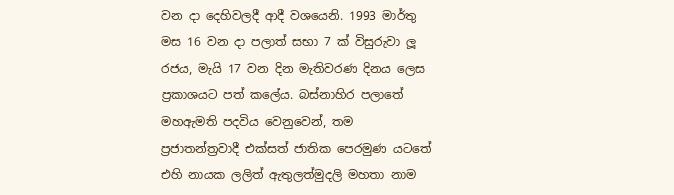වන දා දෙහිවලදී ආදී වශයෙනි. 1993 මාර්තු මස 16 වන දා පලාත් සභා 7 ක් විසුරුවා ලූ රජය, මැයි 17 වන දින මැතිවරණ දිනය ලෙස ප්‍රකාශයට පත් කලේය. බස්නාහිර පලාතේ මහඇමති පදවිය වෙනුවෙන්, තම ප්‍රජාතන්ත්‍රවාදී එක්සත් ජාතික පෙරමුණ යටතේ එහි නායක ලලිත් ඇතුලත්මුදලි මහතා නාම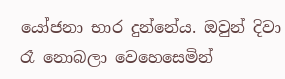යෝජනා භාර දුන්නේය. ඔවුන් දිවා රෑ නොබලා වෙහෙසෙමින්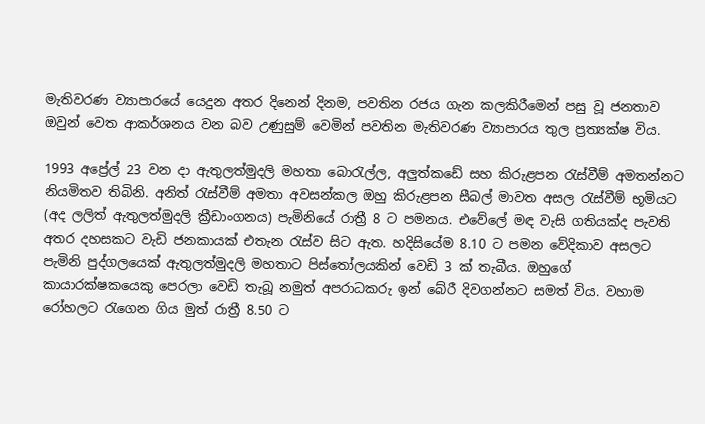මැතිවරණ ව්‍යාපාරයේ යෙදුන අතර දිනෙන් දිනම, පවතින රජය ගැන කලකිරීමෙන් පසු වූ ජනතාව ඔවුන් වෙත ආකර්ශනය වන බව උණුසුම් වෙමින් පවතින මැතිවරණ ව්‍යාපාරය තුල ප්‍රත්‍යක්ෂ විය.

1993 අප්‍රේල් 23 වන දා ඇතුලත්මුදලි මහතා බොරැල්ල, අලුත්කඩේ සහ කිරුළපන රැස්වීම් අමතන්නට නියමිතව තිබිනි. අනිත් රැස්වීම් අමතා අවසන්කල ඔහු කිරුළපන සීබල් මාවත අසල රැස්වීම් භූමියට (අද ලලිත් ඇතුලත්මුදලි ක්‍රීඩාංගනය) පැමිනියේ රාත්‍රී 8 ට පමනය. එවේලේ මඳ වැසි ගතියක්ද පැවති අතර දහසකට වැඩි ජනකායක් එතැන රැස්ව සිට ඇත. හදිසියේම 8.10 ට පමන වේදිකාව අසලට පැමිනි පුද්ගලයෙක් ඇතුලත්මුදලි මහතාට පිස්තෝලයකින් වෙඩි 3 ක් තැබීය. ඔහුගේ කායාරක්ෂකයෙකු පෙරලා වෙඩි තැබූ නමුත් අපරාධකරු ඉන් බේරී දිවගන්නට සමත් විය. වහාම රෝහලට රැගෙන ගිය මුත් රාත්‍රී 8.50 ට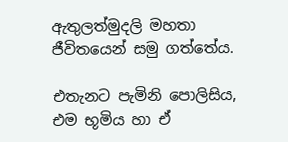ඇතුලත්මුදලි මහතා ජීවිතයෙන් සමු ගත්තේය.

එතැනට පැමිනි පොලිසිය, එම භූමිය හා ඒ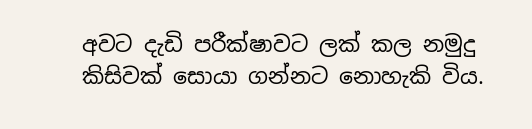අවට දැඩි පරීක්ෂාවට ලක් කල නමුදු කිසිවක් සොයා ගන්නට නොහැකි විය.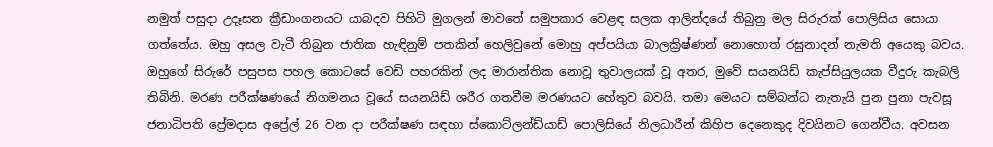නමුත් පසුදා උදෑසන ක්‍රීඩාංගනයට යාබදව පිහිටි මුගලන් මාවතේ සමුපකාර වෙළඳ සලක ආලින්දයේ තිබුනු මල සිරුරක් පොලිසිය සොයා ගත්තේය. ඔහු අසල වැටී තිබුන ජාතික හැඳිනුම් පතකින් හෙලිවුනේ මොහු අප්පයියා බාලක්‍රිෂ්ණන් නොහොත් රඝුනාදන් නැමති අයෙකු බවය. ඔහුගේ සිරුරේ පසුපස පහල කොටසේ වෙඩි පහරකින් ලද මාරාන්තික නොවූ තුවාලයක් වූ අතර, මුවේ සයනයිඩ් කැප්සියුලයක වීදුරු කැබලි තිබිනි. මරණ පරීක්ෂණයේ නිගමනය වූයේ සයනයිඩ් ශරීර ගතවීම මරණයට හේතුව බවයි. තමා මෙයට සම්බන්ධ නැතැයි පුන පුනා පැවසූ ජනාධිපති ප්‍රේමදාස අප්‍රේල් 26 වන දා පරීක්ෂණ සඳහා ස්කොට්ලන්ඩ්යාඩ් පොලිසියේ නිලධාරීන් කිහිප දෙනෙකුද දිවයිනට ගෙන්වීය. අවසන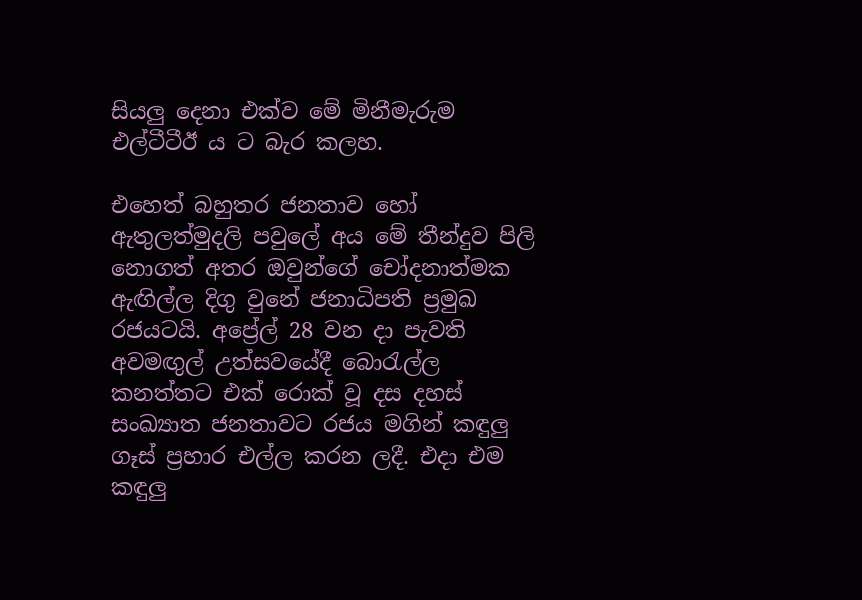සියලු දෙනා එක්ව මේ මිනීමැරුම එල්ටීටීඊ ය ට බැර කලහ.

එහෙත් බහුතර ජනතාව හෝ ඇතුලත්මුදලි පවුලේ අය මේ තීන්දුව පිලි නොගත් අතර ඔවුන්ගේ චෝදනාත්මක ඇඟිල්ල දිගු වුනේ ජනාධිපති ප්‍රමුඛ රජයටයි. අප්‍රේල් 28 වන දා පැවති අවමඟුල් උත්සවයේදී බොරැල්ල කනත්තට එක් රොක් වූ දස දහස් සංඛ්‍යාත ජනතාවට රජය මගින් කඳුලු ගෑස් ප්‍රහාර එල්ල කරන ලදී. එදා එම කඳුලු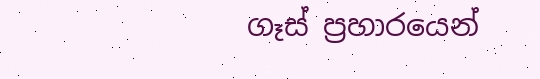ගෑස් ප්‍රහාරයෙන්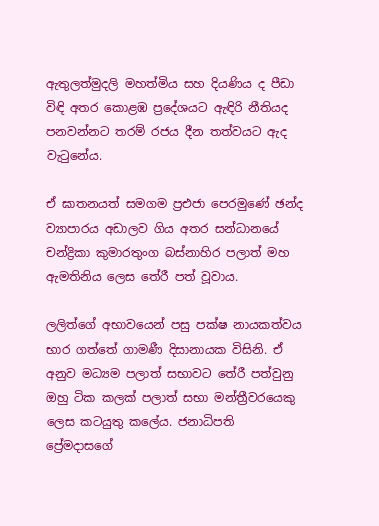ඇතුලත්මුදලි මහත්මිය සහ දියණිය ද පීඩා විඳි අතර කොළඹ ප්‍රදේශයට ඇඳිරි නීතියද පනවන්නට තරම් රජය දීන තත්වයට ඇද වැටුනේය.

ඒ ඝාතනයත් සමගම ප්‍රඑජා පෙරමුණේ ඡන්ද ව්‍යාපාරය අඩාලව ගිය අතර සන්ධානයේ චන්ද්‍රිකා කුමාරතුංග බස්නාහිර පලාත් මහ ඇමතිනිය ලෙස තේරී පත් වූවාය.

ලලිත්ගේ අභාවයෙන් පසු පක්ෂ නායකත්වය භාර ගත්තේ ගාමණී දිසානායක විසිනි. ඒ අනුව මධ්‍යම පලාත් සභාවට තේරී පත්වුනු ඔහු ටික කලක් පලාත් සභා මන්ත්‍රීවරයෙකු ලෙස කටයුතු කලේය. ජනාධිපති ප්‍රේමදාසගේ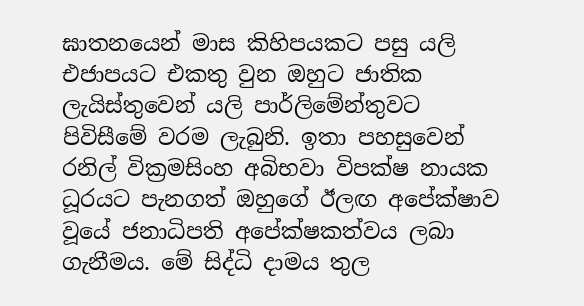ඝාතනයෙන් මාස කිහිපයකට පසු යලි එජාපයට එකතු වුන ඔහුට ජාතික ලැයිස්තුවෙන් යලි පාර්ලිමේන්තුවට පිවිසීමේ වරම ලැබුනි. ඉතා පහසුවෙන් රනිල් වික්‍රමසිංහ අබිභවා විපක්ෂ නායක ධූරයට පැනගත් ඔහුගේ ඊලඟ අපේක්ෂාව වූයේ ජනාධිපති අපේක්ෂකත්වය ලබා ගැනීමය. මේ සිද්ධි දාමය තුල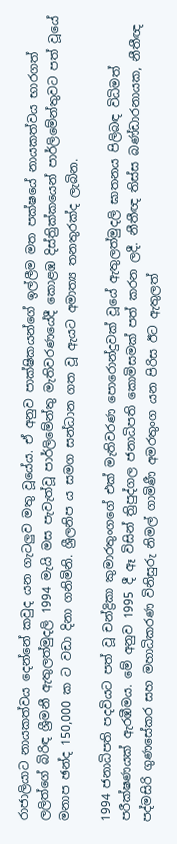රාජාලියාට නායකත්වය දෙන්නේ කවුද යන ගැටලුව මතු වූයේය. ඒ අනුව පාක්ෂිකයන්ගේ ඉල්ලීම මත පක්ෂයේ නායකත්වය භාරගත් ලලිත්ගේ බිරිඳ ශ්‍රීමනී ඇතුලත්මුදලි 1994 මැයි මස පැවැත්වූ පාර්ලිමේන්තු මැතිවරණයේදී කොළඹ දිස්ත්‍රික්කයෙන් පාර්ලිමේන්තුවට පත් වූයේ මනාප ඡන්ද 150,000 ක ට වඩා දිනා ගනිමිනි. ශ්‍රීලනිප ය සමග සන්ධාන ගත වූ ඇයට අමාත්‍ය තනතුරක්ද ලැබින.

1994 ජනාධිපති පදවියට පත් වූ චන්ද්‍රිකා කුමාරතුංගගේ එක් මැතිවරණ පොරොන්දුවක් වූයේ ඇතුලත්මුදලි ඝාතනය පිලිබඳ විධිමත් පරීක්ෂණයක් ඇරඹීමය. මේ අනුව 1995 දී ඈ විසින් ත්‍රිපුද්ගල ජනාධිපති කොමිසමක් පත් කරන ලදී. නීතීඥ තිස්ස බණ්ඩාරනායක, නීතීඥ පද්මසිරි ගුණසේකර සහ මහාධිකරණ විනිසුරු නිමල් ගාමිණී අමරතුංග යන පිරිස ඊට ඇතුලත්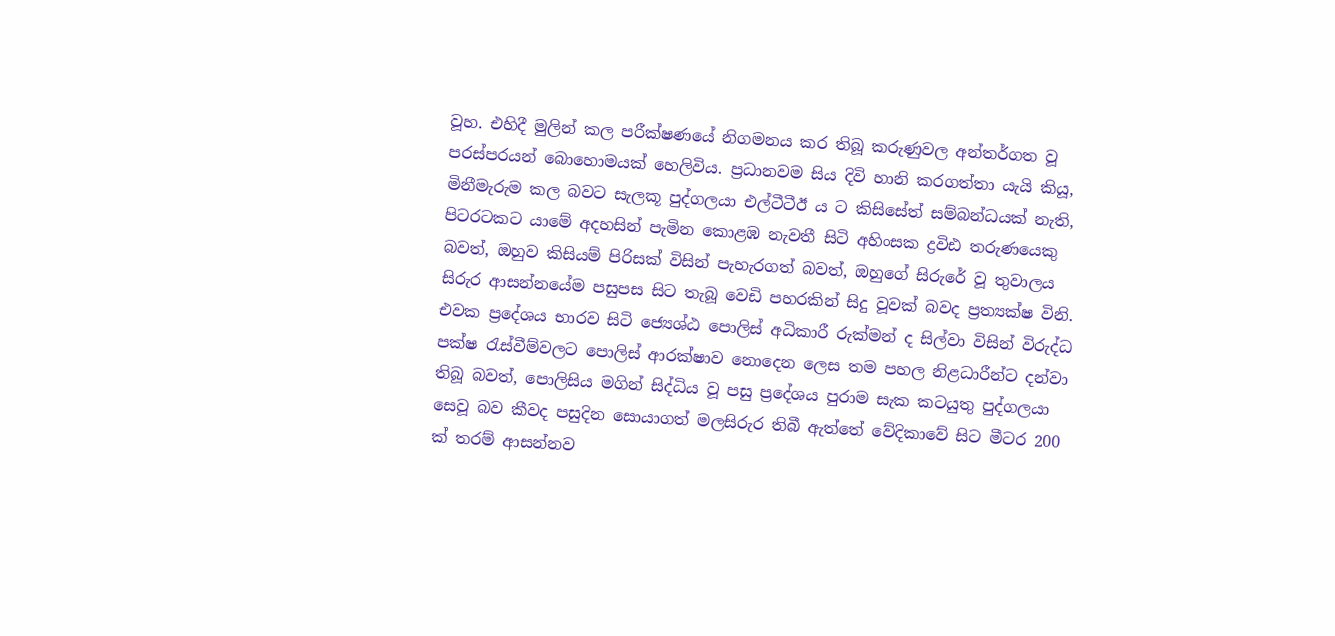වූහ. එහිදී මුලින් කල පරීක්ෂණයේ නිගමනය කර තිබූ කරුණුවල අන්තර්ගත වූ පරස්පරයන් බොහොමයක් හෙලිවිය. ප්‍රධානවම සිය දිවි හානි කරගත්තා යැයි කියූ, මිනීමැරුම කල බවට සැලකූ පුද්ගලයා එල්ටීටීඊ ය ට කිසිසේත් සම්බන්ධයක් නැති, පිටරටකට යාමේ අදහසින් පැමින කොළඹ නැවතී සිටි අහිංසක ද්‍රවිඪ තරුණයෙකු බවත්, ඔහුව කිසියම් පිරිසක් විසින් පැහැරගත් බවත්, ඔහුගේ සිරුරේ වූ තුවාලය සිරුර ආසන්නයේම පසුපස සිට තැබූ වෙඩි පහරකින් සිදු වූවක් බවද ප්‍රත්‍යක්ෂ විනි. එවක ප්‍රදේශය භාරව සිටි ජ්‍යෙශ්ඨ පොලිස් අධිකාරී රුක්මන් ද සිල්වා විසින් විරුද්ධ පක්ෂ රැස්වීම්වලට පොලිස් ආරක්ෂාව නොදෙන ලෙස තම පහල නිළධාරීන්ට දන්වා තිබූ බවත්, පොලිසිය මගින් සිද්ධිය වූ පසු ප්‍රදේශය පුරාම සැක කටයුතු පුද්ගලයා සෙවූ බව කීවද පසුදින සොයාගත් මලසිරුර තිබී ඇත්තේ වේදිකාවේ සිට මීටර 200 ක් තරම් ආසන්නව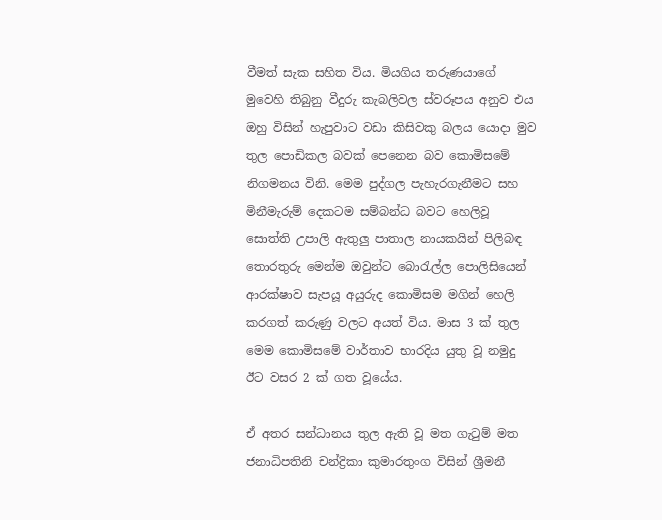වීමත් සැක සහිත විය. මියගිය තරුණයාගේ මුවෙහි තිබුනු වීදුරු කැබලිවල ස්වරූපය අනුව එය ඔහු විසින් හැපුවාට වඩා කිසිවකු බලය යොදා මුව තුල පොඩිකල බවක් පෙනෙන බව කොමිසමේ නිගමනය විනි. මෙම පුද්ගල පැහැරගැනීමට සහ මිනීමැරුම් දෙකටම සම්බන්ධ බවට හෙලිවූ සොත්ති උපාලි ඇතුලු පාතාල නායකයින් පිලිබඳ තොරතුරු මෙන්ම ඔවුන්ට බොරැල්ල පොලිසියෙන් ආරක්ෂාව සැපයූ අයුරුද කොමිසම මගින් හෙලි කරගත් කරුණු වලට අයත් විය. මාස 3 ක් තුල මෙම කොමිසමේ වාර්තාව භාරදිය යුතු වූ නමුදු ඊට වසර 2 ක් ගත වූයේය.

ඒ අතර සන්ධානය තුල ඇති වූ මත ගැටුම් මත ජනාධිපතිනි චන්ද්‍රිකා කුමාරතුංග විසින් ශ්‍රීමනී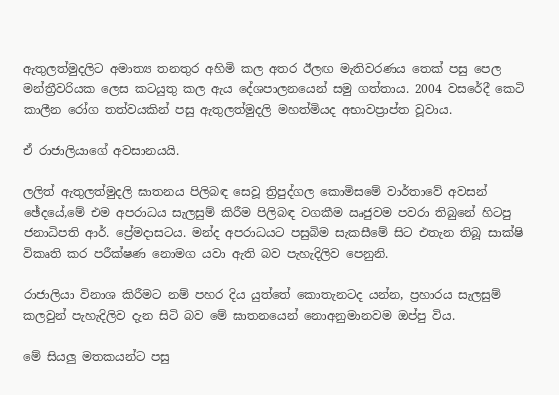ඇතුලත්මුදලිට අමාත්‍ය තනතුර අහිමි කල අතර ඊලඟ මැතිවරණය තෙක් පසු පෙල මන්ත්‍රීවරියක ලෙස කටයුතු කල ඇය දේශපාලනයෙන් සමු ගත්තාය. 2004 වසරේදී කෙටි කාලීන රෝග තත්වයකින් පසු ඇතුලත්මුදලි මහත්මියද අභාවප්‍රාප්ත වූවාය.

ඒ රාජාලියාගේ අවසානයයි.

ලලිත් ඇතුලත්මුදලි ඝාතනය පිලිබඳ සෙවූ ත්‍රිපුද්ගල කොමිසමේ වාර්තාවේ අවසන් ඡේදයේ,මේ එම අපරාධය සැලසුම් කිරීම පිලිබඳ වගකීම ඍජුවම පවරා තිබුනේ හිටපු ජනාධිපති ආර්. ප්‍රේමදාසටය. මන්ද අපරාධයට පසුබිම සැකසීමේ සිට එතැන තිබූ සාක්ෂි විකෘති කර පරීක්ෂණ නොමග යවා ඇති බව පැහැදිලිව පෙනුනි.

රාජාලියා විනාශ කිරීමට නම් පහර දිය යුත්තේ කොතැනටද යන්න, ප්‍රහාරය සැලසුම් කලවුන් පැහැදිලිව දැන සිටි බව මේ ඝාතනයෙන් නොඅනුමානවම ඔප්පු විය.

මේ සියලු මතකයන්ට පසු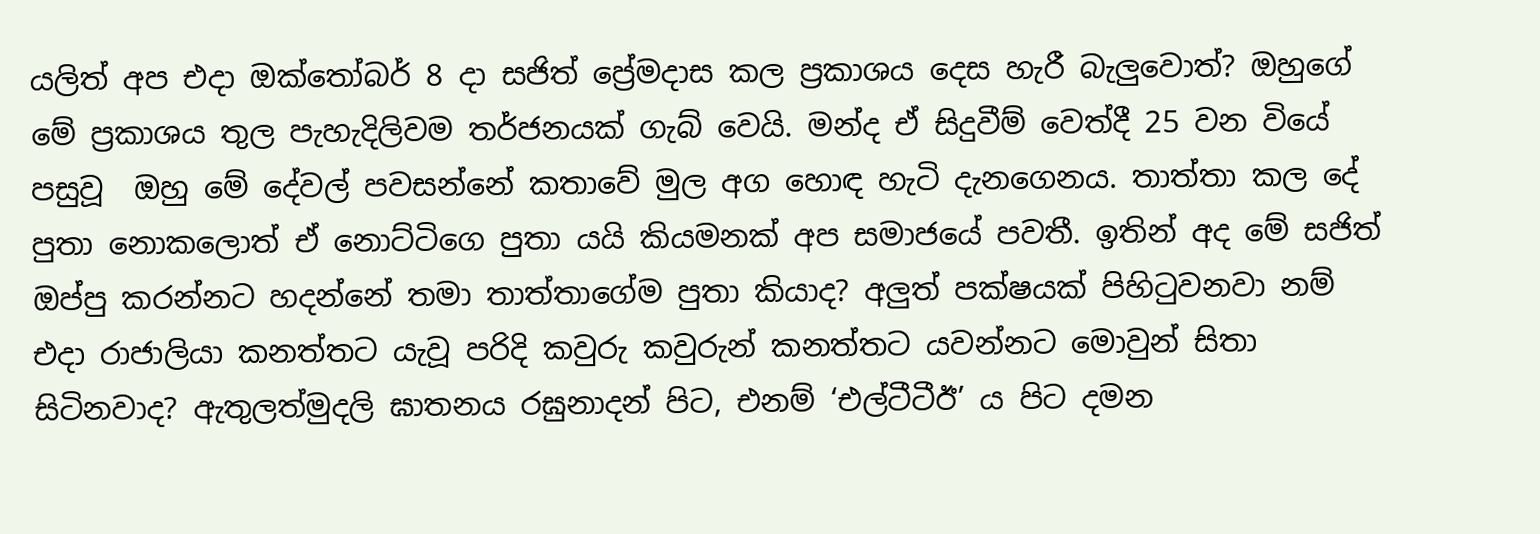යලිත් අප එදා ඔක්තෝබර් 8 දා සජිත් ප්‍රේමදාස කල ප්‍රකාශය දෙස හැරී බැලුවොත්? ඔහුගේ මේ ප්‍රකාශය තුල පැහැදිලිවම තර්ජනයක් ගැබ් වෙයි. මන්ද ඒ සිදුවීම් වෙත්දී 25 වන වියේ පසුවූ  ඔහු මේ දේවල් පවසන්නේ කතාවේ මුල අග හොඳ හැටි දැනගෙනය. තාත්තා කල දේ පුතා නොකලොත් ඒ නොට්ටිගෙ පුතා යයි කියමනක් අප සමාජයේ පවතී. ඉතින් අද මේ සජිත් ඔප්පු කරන්නට හදන්නේ තමා තාත්තාගේම පුතා කියාද? අලුත් පක්ෂයක් පිහිටුවනවා නම් එදා රාජාලියා කනත්තට යැවූ පරිදි කවුරු කවුරුන් කනත්තට යවන්නට මොවුන් සිතා සිටිනවාද? ඇතුලත්මුදලි ඝාතනය රඝුනාදන් පිට, එනම් ‘එල්ටීටීඊ’ ය පිට දමන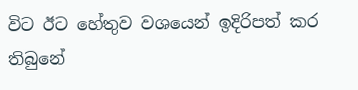විට ඊට හේතුව වශයෙන් ඉදිරිපත් කර තිබුනේ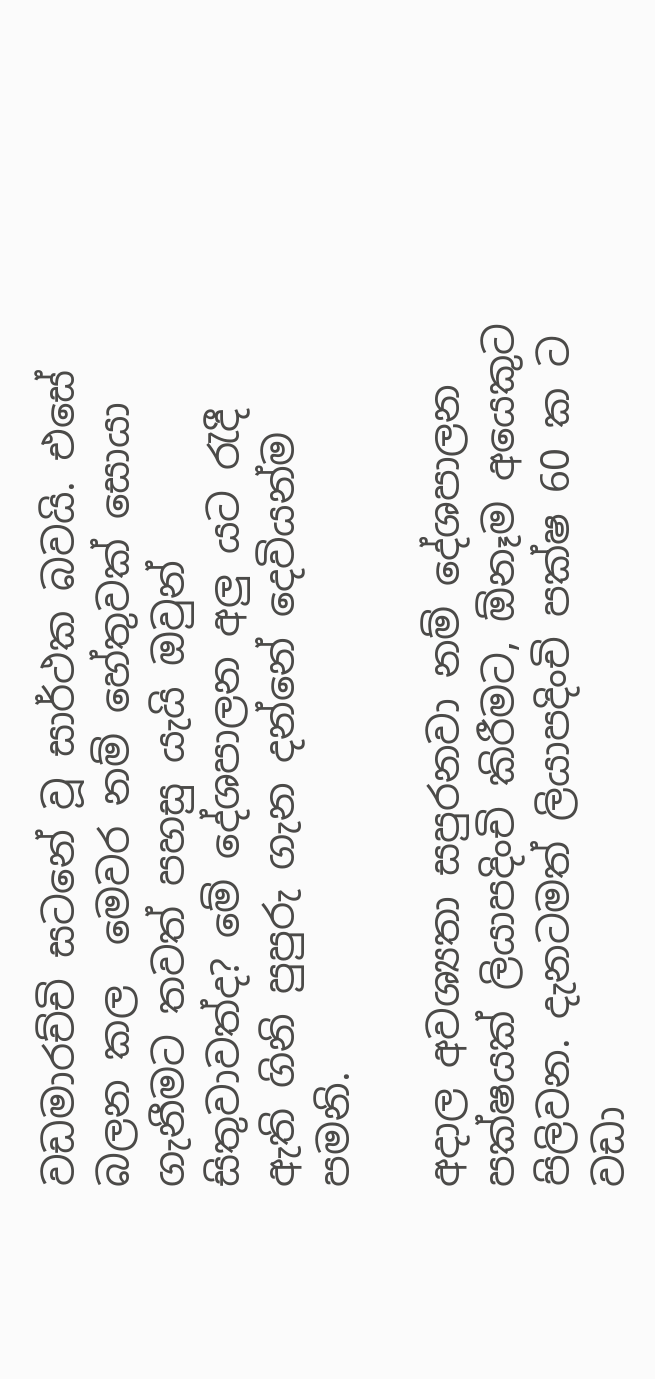වඩමාරච්චි සටනේ වූ සාර්ථක බවයි. එසේ බලන කල  මෙවර නම් හේතුවක් සොයා ගැනීමට තවත් පහසු යැයි ඔවුන් සිතුවාවත්ද? මේ දේශපාලන අලු යට රැදී ඇති ගිනි පුපුරු ගැන දන්නේ දෙවියන්ම පමනි.

අදාල අවශ්‍යතා සපුරනවා නම් දේශපාලන පක්ෂයක් ලියාපදිංචි කිරීමට, ඕනෑම අයෙකුට පිලිවන. දැනටමත් ලියාපදිංචි පක්ෂ 60 ක ට වඩා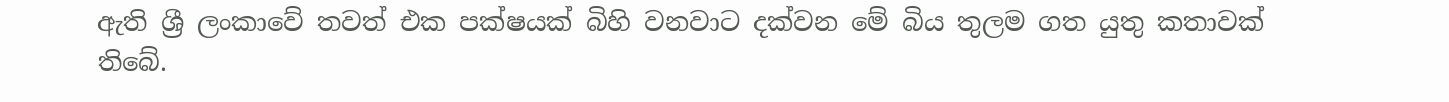ඇති ශ්‍රී ලංකාවේ තවත් එක පක්ෂයක් බිහි වනවාට දක්වන මේ බිය තුලම ගත යුතු කතාවක් තිබේ.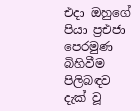එදා ඔහුගේ පියා ප්‍රඑජා පෙරමුණ බිහිවීම පිලිබඳව දැක් වූ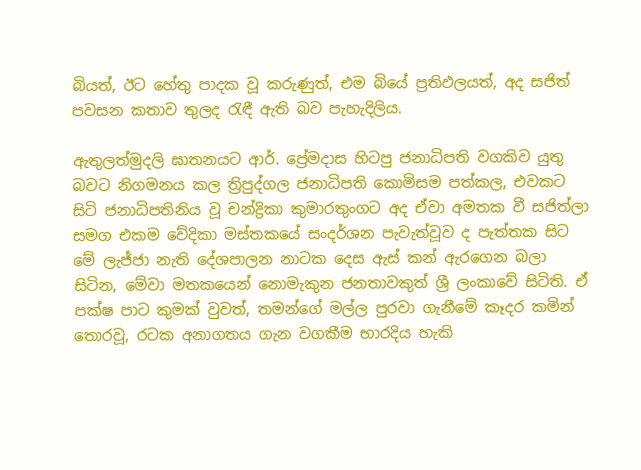බියත්, ඊට හේතු පාදක වූ කරුණුත්, එම බියේ ප්‍රතිඵලයත්, අද සජිත් පවසන කතාව තුලද රැඳී ඇති බව පැහැදිලිය.

ඇතුලත්මුදලි ඝාතනයට ආර්. ප්‍රේමදාස හිටපු ජනාධිපති වගකිව යුතු බවට නිගමනය කල ත්‍රිපුද්ගල ජනාධිපති කොමිසම පත්කල, එවකට සිටි ජනාධිපතිනිය වූ චන්ද්‍රිකා කුමාරතුංගට අද ඒවා අමතක වී සජිත්ලා සමග එකම වේදිකා මස්තකයේ සංදර්ශන පැවැත්වූව ද පැත්තක සිට මේ ලැජ්ජා නැති දේශපාලන නාටක දෙස ඇස් කන් ඇරගෙන බලා සිටින, මේවා මතකයෙන් නොමැකුන ජනතාවකුත් ශ්‍රී ලංකාවේ සිටිති. ඒ පක්ෂ පාට කුමක් වුවත්, තමන්ගේ මල්ල පුරවා ගැනීමේ කෑදර කමින් තොරවූ, රටක අනාගතය ගැන වගකීම භාරදිය හැකි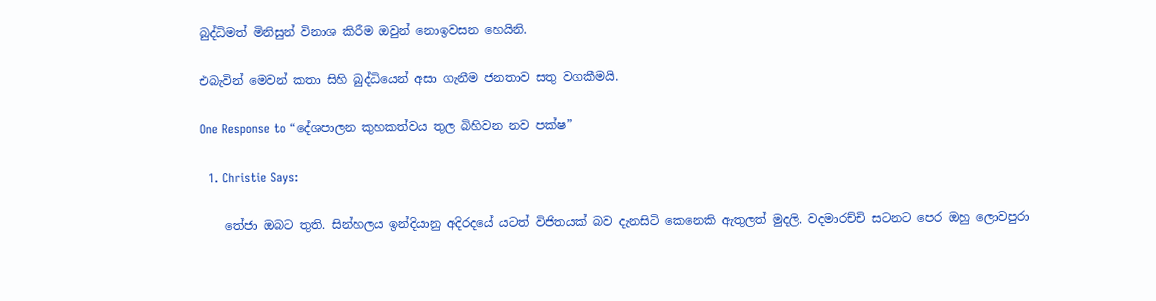බුද්ධිමත් මිනිසුන් විනාශ කිරීම ඔවුන් නොඉවසන හෙයිනි.

එබැවින් මෙවන් කතා සිහි බුද්ධියෙන් අසා ගැනීම ජනතාව සතු වගකීමයි.

One Response to “දේශපාලන කුහකත්වය තුල බිහිවන නව පක්ෂ”

  1. Christie Says:

    තේජා ඔබට තුති. සින්හලය ඉන්දියානු අදිරදයේ යටත් විජිතයක් බව දැනසිටි කෙනෙකි ඇතුලත් මුදලි. වදමාරච්චි සටනට පෙර ඔහු ලොවපුරා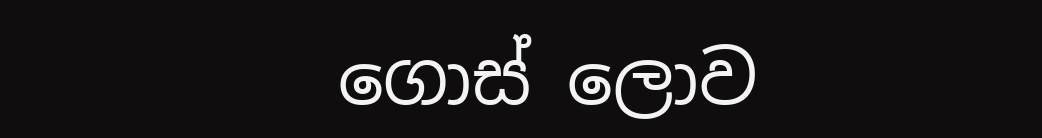ගොස් ලොව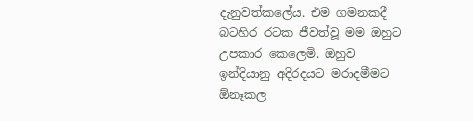දැනුවත්කලේය. එම ගමනකදී බටහිර රටක ජීවත්වූ මම ඔහුට උපකාර කෙලෙමි. ඔහුව ඉන්දියානු අදිරදයට මරාදමීමට ඕනෑකල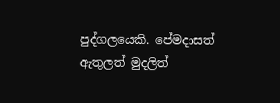පුද්ගලයෙකි. පේමදාසත් ඇතුලත් මුදලිත්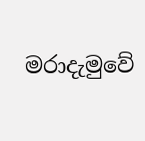මරාදැමුවේ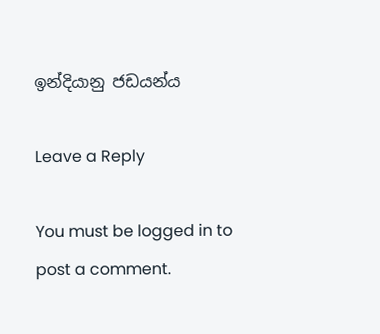ඉන්දියානු ජඩයන්ය

Leave a Reply

You must be logged in to post a comment.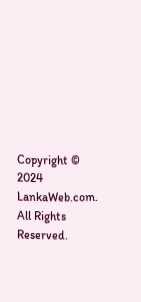Copyright © 2024 LankaWeb.com. All Rights Reserved.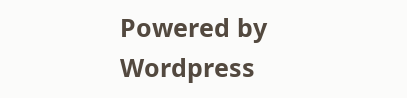Powered by Wordpress